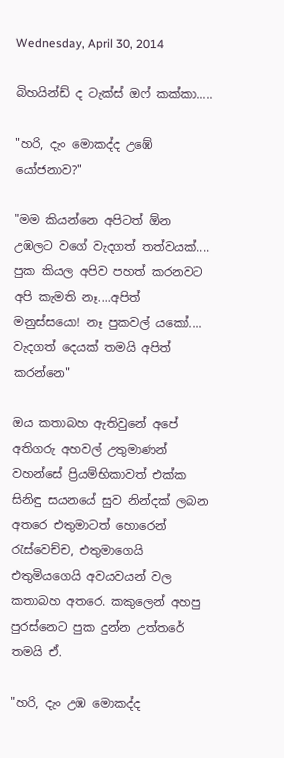Wednesday, April 30, 2014

බිහයින්ඩ් ද ටැක්ස් ඔෆ් කක්කා.....

"හරි, දැං මොකද්ද උඹේ යෝජනාව?"

"මම කියන්නෙ අපිටත් ඕන උඹලට වගේ වැදගත් තත්වයක්.... පුක කියල අපිව පහත් කරනවට අපි කැමති නෑ....අපිත් මනුස්සයො! නෑ පුකවල් යකෝ.... වැදගත් දෙයක් තමයි අපිත් කරන්නෙ"

ඔය කතාබහ ඇතිවුනේ අපේ අතිගරු අහවල් උතුමාණන් වහන්සේ ප්‍රියම්භිකාවත් එක්ක සිනිඳු සයනයේ සුව නින්දක් ලබන අතරෙ එතුමාටත් හොරෙන් රැස්වෙච්ච, එතුමාගෙයි එතුමියගෙයි අවයවයන් වල කතාබහ අතරෙ. කකුලෙන් අහපු පුරස්නෙට පුක දුන්න උත්තරේ තමයි ඒ.

"හරි, දැං උඹ මොකද්ද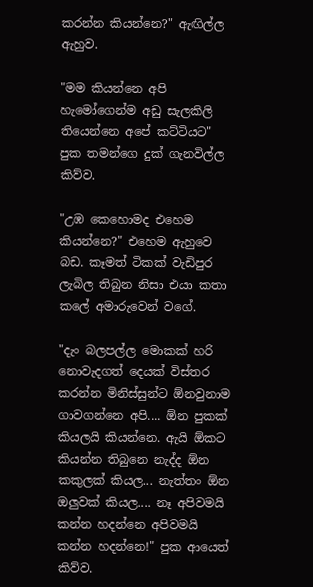කරන්න කියන්නෙ?" ඇඟිල්ල ඇහුව.

"මම කියන්නෙ අපි හැමෝගෙන්ම අඩු සැලකිලි තියෙන්නෙ අපේ කට්ටියට" පුක තමන්ගෙ දුක් ගැනවිල්ල කිව්ව.

"උඹ කෙහොමද එහෙම කියන්නෙ?" එහෙම ඇහුවෙ බඩ. කෑමත් ටිකක් වැඩිපුර ලැබිල තිබුන නිසා එයා කතා කලේ අමාරුවෙන් වගේ.

"දැං බලපල්ල මොකක් හරි නොවැදගත් දෙයක් විස්තර කරන්න මිනිස්සුන්ට ඕනවුනාම ගාවගන්නෙ අපි.... ඕන පුකක් කියලයි කියන්නෙ. ඇයි ඕකට කියන්න තිබුනෙ නැද්ද ඕන කකුලක් කියල... නැත්තං ඕන ඔලුවක් කියල.... නෑ අපිවමයි කන්න හදන්නෙ අපිවමයි කන්න හදන්නෙ!" පුක ආයෙත් කිව්ව.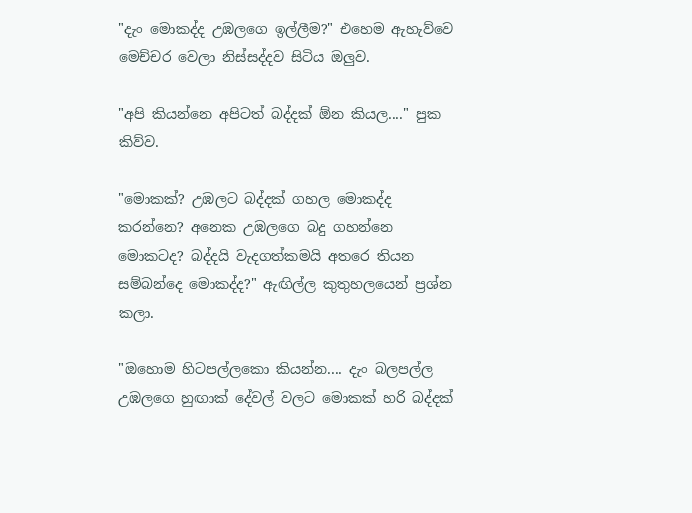"දැං මොකද්ද උඹලගෙ ඉල්ලීම?" එහෙම ඇහැව්වෙ මෙච්චර වෙලා නිස්සද්දව සිටිය ඔලුව.

"අපි කියන්නෙ අපිටත් බද්දක් ඕන කියල...." පුක කිව්ව.

"මොකක්? උඹලට බද්දක් ගහල මොකද්ද කරන්නෙ? අනෙක උඹලගෙ බදු ගහන්නෙ මොකටද? බද්දයි වැදගත්කමයි අතරෙ තියන සම්බන්දෙ මොකද්ද?" ඇඟිල්ල කුතුහලයෙන් ප්‍රශ්න කලා.

"ඔහොම හිටපල්ලකො කියන්න.... දැං බලපල්ල උඹලගෙ හුඟාක් දේවල් වලට මොකක් හරි බද්දක්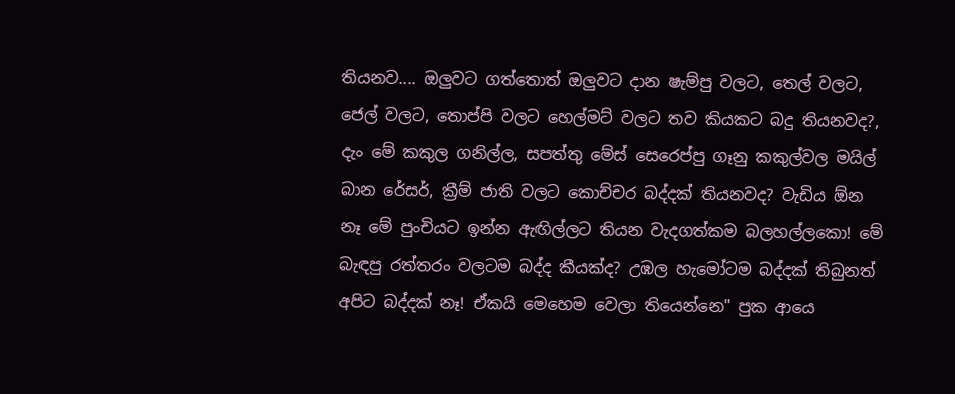තියනව.... ඔලුවට ගත්තොත් ඔලුවට දාන ෂැම්පු වලට, තෙල් වලට, ජෙල් වලට, තොප්පි වලට හෙල්මට් වලට තව කියකට බදු තියනවද?, දැං මේ කකුල ගනිල්ල, සපත්තු මේස් සෙරෙප්පු ගෑනු කකුල්වල මයිල් බාන රේසර්, ක්‍රීම් ජාති වලට කොච්චර බද්දක් තියනවද? වැඩිය ඕන නෑ මේ පුංචියට ඉන්න ඇඟිල්ලට තියන වැදගත්කම බලහල්ලකො! මේ බැඳපු රත්තරං වලටම බද්ද කීයක්ද? උඹල හැමෝටම බද්දක් තිබුනත් අපිට බද්දක් නෑ! ඒකයි මෙහෙම වෙලා තියෙන්නෙ" පුක ආයෙ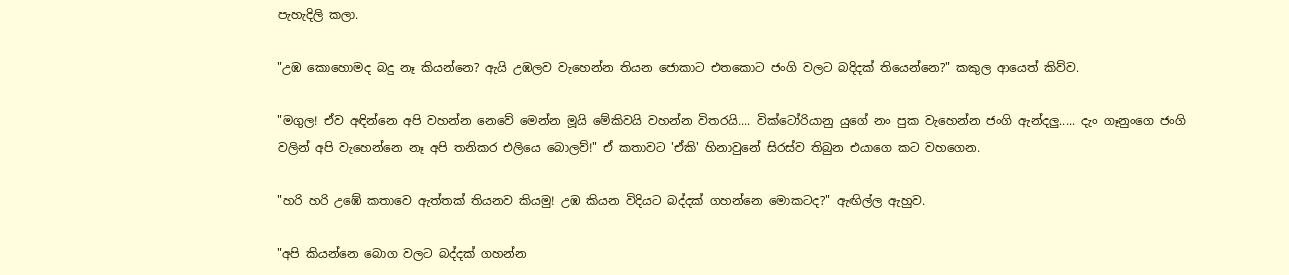පැහැදිලි කලා.

"උඹ කොහොමද බදු නෑ කියන්නෙ? ඇයි උඹලව වැහෙන්න තියන ජොකාට එතකොට ජංගි වලට බදිදක් තියෙන්නෙ?" කකුල ආයෙත් කිව්ව.

"මගුල! ඒව අඳින්නෙ අපි වහන්න නෙවේ මෙන්න මූයි මේකිවයි වහන්න විතරයි.... වික්ටෝරියානු යුගේ නං පුක වැහෙන්න ජංගි ඇන්දලු..... දැං ගෑනුංගෙ ජංගි වලින් අපි වැහෙන්නෙ නෑ අපි තනිකර එලියෙ බොලව්!" ඒ කතාවට 'ඒකි' හිනාවුනේ සිරස්ව තිබුන එයාගෙ කට වහගෙන.

"හරි හරි උඹේ කතාවෙ ඇත්තක් තියනව කියමු! උඹ කියන විදියට බද්දක් ගහන්නෙ මොකටද?" ඇඟිල්ල ඇහුව.

"අපි කියන්නෙ බොග වලට බද්දක් ගහන්න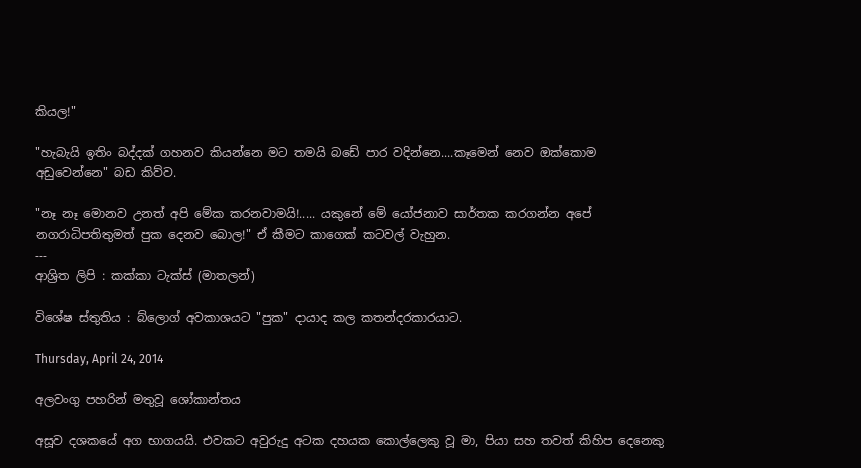කියල!"

"හැබැයි ඉතිං බද්දක් ගහනව කියන්නෙ මට තමයි බඩේ පාර වදින්නෙ....කෑමෙන් නෙව ඔක්කොම අඩුවෙන්නෙ" බඩ කිව්ව.

"නෑ නෑ මොනව උනත් අපි මේක කරනවාමයි!..... යකුනේ මේ යෝජනාව සාර්තක කරගන්න අපේ නගරාධිපතිතුමත් පුක දෙනව බොල!" ඒ කීමට කාගෙක් කටවල් වැහුන.
---
ආශ්‍රිත ලිපි : කක්කා ටැක්ස් (මාතලන්)

විශේෂ ස්තුතිය : බ්ලොග් අවකාශයට "පුක" දායාද කල කතන්දරකාරයාට.

Thursday, April 24, 2014

අලවංගු පහරින් මතුවූ ශෝකාන්තය

අසූව දශකයේ අග භාගයයි. එවකට අවුරුදු අටක දහයක කොල්ලෙකු වූ මා, පියා සහ තවත් කිහිප දෙනෙකු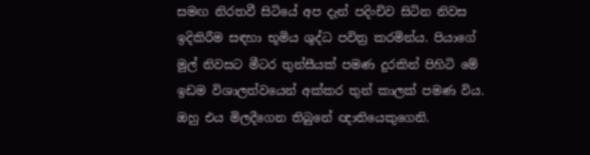සමඟ නිරතවී සිටියේ අප දැන් පදිංචිව සිටින නිවස ඉදිකිරීම සඳහා භූමිය ශුද්ධ පවිත්‍ර කරමින්ය. පියාගේ මුල් නිවසට මීටර තුන්සීයක් පමණ දුරකින් පිහිටි මේ ඉඩම විශාලත්වයෙන් අක්කර තුන් කාලක් පමණ විය. ඔහු එය මිලදීගෙන තිබුනේ ඥාතියෙකුගෙනි.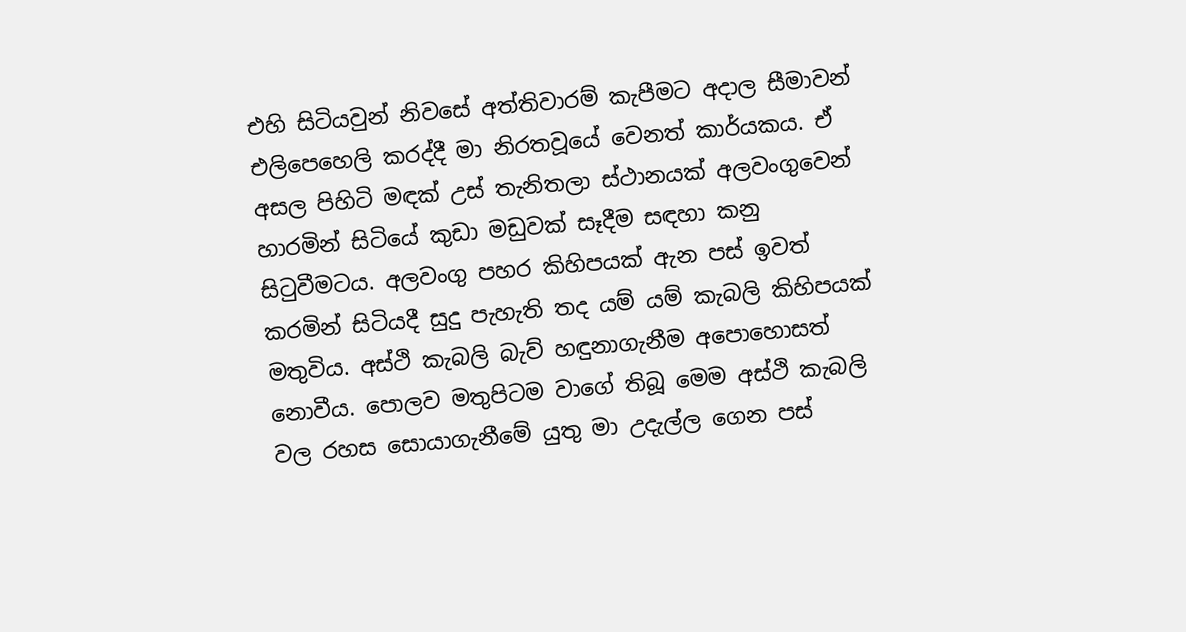එහි සිටියවුන් නිවසේ අත්තිවාරම් කැපීමට අදාල සීමාවන් එලිපෙහෙලි කරද්දී මා නිරතවූයේ වෙනත් කාර්යකය. ඒ අසල පිහිටි මඳක් උස් තැනිතලා ස්ථානයක් අලවංගුවෙන් හාරමින් සිටියේ කුඩා මඩුවක් සෑදීම සඳහා කනු සිටුවීමටය. අලවංගු පහර කිහිපයක් ඇන පස් ඉවත් කරමින් සිටියදී සුදු පැහැති තද යම් යම් කැබලි කිහිපයක් මතුවිය. අස්ථි කැබලි බැව් හඳුනාගැනීම අපොහොසත් නොවීය. පොලව මතුපිටම වාගේ තිබූ මෙම අස්ථි කැබලි වල රහස සොයාගැනීමේ යුතු මා උදැල්ල ගෙන පස්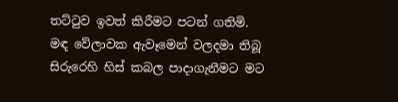තට්ටුව ඉවත් කිරීමට පටන් ගතිමි. මඳ වේලාවක ඇවෑමෙන් වලදමා තිබූ සිරුරෙහි හිස් කබල පාදාගැනීමට මට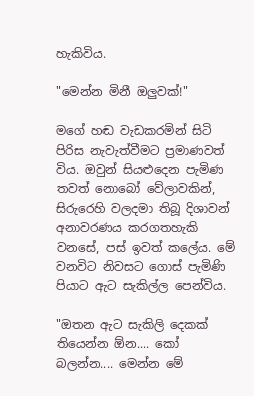හැකිවිය.

"මෙන්න මිනී ඔලුවක්!"

මගේ හඬ වැඩකරමින් සිටි පිරිස නැවැත්වීමට ප්‍රමාණවත් විය. ඔවුන් සියළුදෙන පැමිණ තවත් නොබෝ වේලාවකින්, සිරුරෙහි වලදමා තිබූ දිශාවන් අනාවරණය කරගතහැකි වනසේ, පස් ඉවත් කලේය. මේ වනවිට නිවසට ගොස් පැමිණි පියාට ඇට සැකිල්ල පෙන්විය.

"ඔතන ඇට සැකිලි දෙකක් තියෙන්න ඕන.... කෝ බලන්න.... මෙන්න මේ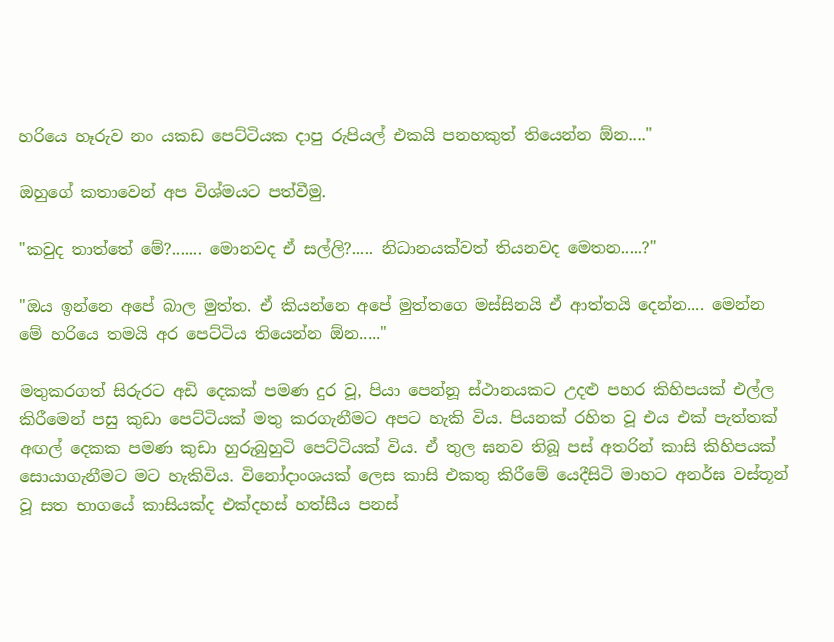හරියෙ හෑරුව නං යකඩ පෙට්ටියක දාපු රුපියල් එකයි පනහකුත් තියෙන්න ඕන...."

ඔහුගේ කතාවෙන් අප විශ්මයට පත්වීමු.

"කවුද තාත්තේ මේ?....... මොනවද ඒ සල්ලි?..... නිධානයක්වත් තියනවද මෙතන.....?"

"ඔය ඉන්නෙ අපේ බාල මුත්ත. ඒ කියන්නෙ අපේ මුත්තගෙ මස්සිනයි ඒ ආත්තයි දෙන්න.... මෙන්න මේ හරියෙ තමයි අර පෙට්ටිය තියෙන්න ඕන....."

මතුකරගත් සිරුරට අඩි දෙකක් පමණ දුර වූ, පියා පෙන්නූ ස්ථානයකට උදළු පහර කිහිපයක් එල්ල කිරීමෙන් පසු කුඩා පෙට්ටියක් මතු කරගැනීමට අපට හැකි විය. පියනක් රහිත වූ එය එක් පැත්තක් අඟල් දෙකක පමණ කුඩා හුරුබුහුටි පෙට්ටියක් විය. ඒ තුල ඝනව තිබූ පස් අතරින් කාසි කිහිපයක් සොයාගැනීමට මට හැකිවිය. විනෝදාංශයක් ලෙස කාසි එකතු කිරීමේ යෙදීසිටි මාහට අනර්ඝ වස්තූන් වූ සත භාගයේ කාසියක්ද එක්දහස් හත්සීය පනස්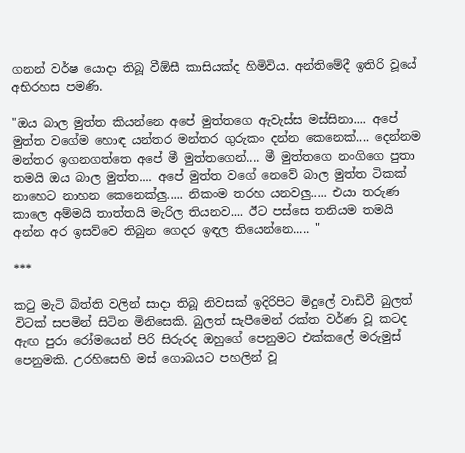ගනන් වර්ෂ යොදා තිබූ වීඕසී කාසියක්ද හිමිවිය. අන්තිමේදී ඉතිරි වූයේ අභිරහස පමණි.

"ඔය බාල මුත්ත කියන්නෙ අපේ මුත්තගෙ ඇවැස්ස මස්සිනා.... අපේ මුත්ත වගේම හොඳ යන්තර මන්තර ගුරුකං දන්න කෙනෙක්.... දෙන්නම මන්තර ඉගනගත්තෙ අපේ මී මුත්තගෙන්.... මී මුත්තගෙ නංගිගෙ පුතා තමයි ඔය බාල මුත්ත.... අපේ මුත්ත වගේ නෙවේ බාල මුත්ත ටිකක් නාහෙට නාහන කෙනෙක්ලු..... නිකංම තරහ යනවලු..... එයා තරුණ කාලෙ අම්මයි තාත්තයි මැරිල තියනව.... ඊට පස්සෙ තනියම තමයි අන්න අර ඉසව්වෙ තිබුන ගෙදර ඉඳල තියෙන්නෙ..... "

***

කටු මැටි බිත්ති වලින් සාදා තිබූ නිවසක් ඉදිරිපිට මිදුලේ වාඩිවී බුලත් විටක් සපමින් සිටින මිනිසෙකි. බුලත් සැපීමෙන් රක්ත වර්ණ වූ කටද ඇඟ පුරා රෝමයෙන් පිරි සිරුරද ඔහුගේ පෙනුමට එක්කලේ මරුමුස් පෙනුමකි. උරහිසෙහි මස් ගොබයට පහලින් වූ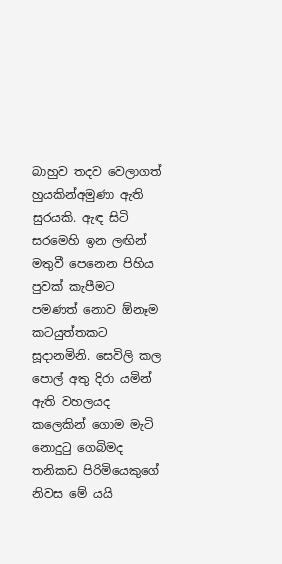බාහුව තදව වෙලාගත් හුයකින්අමුණා ඇති සුරයකි. ඇඳ සිටි සරමෙහි ඉන ලඟින් මතුවී පෙනෙන පිහිය පුවක් කැපීමට පමණත් නොව ඕනෑම කටයුත්තකට සූදානමිනි. සෙවිලි කල පොල් අතු දිරා යමින් ඇති වහලයද කලෙකින් ගොම මැටි නොදුටු ගෙබිමද තනිකඩ පිරිමියෙකුගේ නිවස මේ යයි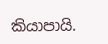කියාපායි.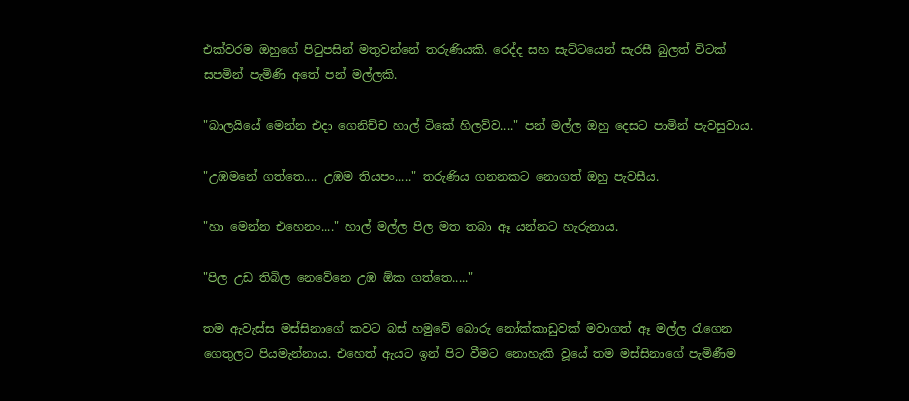එක්වරම ඔහුගේ පිටුපසින් මතුවන්නේ තරුණියකි. රෙද්ද සහ සැට්ටයෙන් සැරසී බුලත් විටක් සපමින් පැමිණි අතේ පන් මල්ලකි.

"බාලයියේ මෙන්න එදා ගෙනිච්ච හාල් ටිකේ හිලව්ව...." පන් මල්ල ඔහු දෙසට පාමින් පැවසුවාය.

"උඹමනේ ගත්තෙ.... උඹම තියපං....." තරුණිය ගනනකට නොගත් ඔහු පැවසීය.

"හා මෙන්න එහෙනං...." හාල් මල්ල පිල මත තබා ඈ යන්නට හැරුනාය.

"පිල උඩ තිබිල නෙවේනෙ උඹ ඕක ගත්තෙ....."

තම ඇවැස්ස මස්සිනාගේ කවට බස් හමුවේ බොරු නෝක්කාඩුවක් මවාගත් ඈ මල්ල රැගෙන ගෙතුලට පියමැන්නාය. එහෙත් ඇයට ඉන් පිට වීමට නොහැකි වූයේ තම මස්සිනාගේ පැමිණීම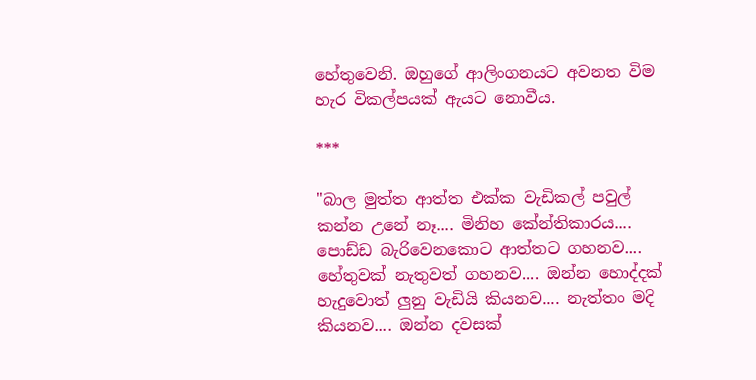හේතුවෙනි. ඔහුගේ ආලිංගනයට අවනත විම හැර විකල්පයක් ඇයට නොවීය.

***

"බාල මුත්ත ආත්ත එක්ක වැඩිකල් පවුල් කන්න උනේ නෑ.... මිනිහ කේන්තිකාරය.... පොඩ්ඩ බැරිවෙනකොට ආත්තට ගහනව.... හේතුවක් නැතුවත් ගහනව.... ඔන්න හොද්දක් හැදුවොත් ලුනු වැඩියි කියනව.... නැත්තං මදි කියනව.... ඔන්න දවසක්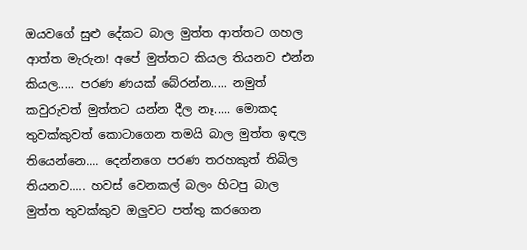ඔයවගේ සුළු දේකට බාල මුත්ත ආත්තට ගහල ආත්ත මැරුන! අපේ මුත්තට කියල තියනව එන්න කියල..... පරණ ණයක් බේරන්න..... නමුත් කවුරුවත් මුත්තට යන්න දීල නෑ..... මොකද තුවක්කුවත් කොටාගෙන තමයි බාල මුත්ත ඉඳල තියෙන්නෙ.... දෙන්නගෙ පරණ තරහකුත් තිබිල තියනව..... හවස් වෙනකල් බලං හිටපු බාල මුත්ත තුවක්කුව ඔලුවට පත්තු කරගෙන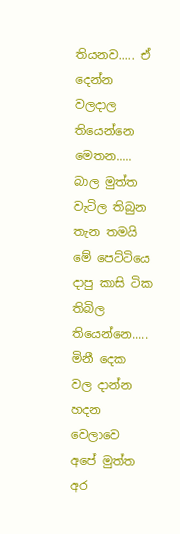තියනව..... ඒ දෙන්න වලදාල තියෙන්නෙ මෙතන..... බාල මුත්ත වැටිල තිබුන තැන තමයි මේ පෙට්ටියෙ දාපු කාසි ටික තිබිල තියෙන්නෙ..... මිනී දෙක වල දාන්න හදන වෙලාවෙ අපේ මුත්ත අර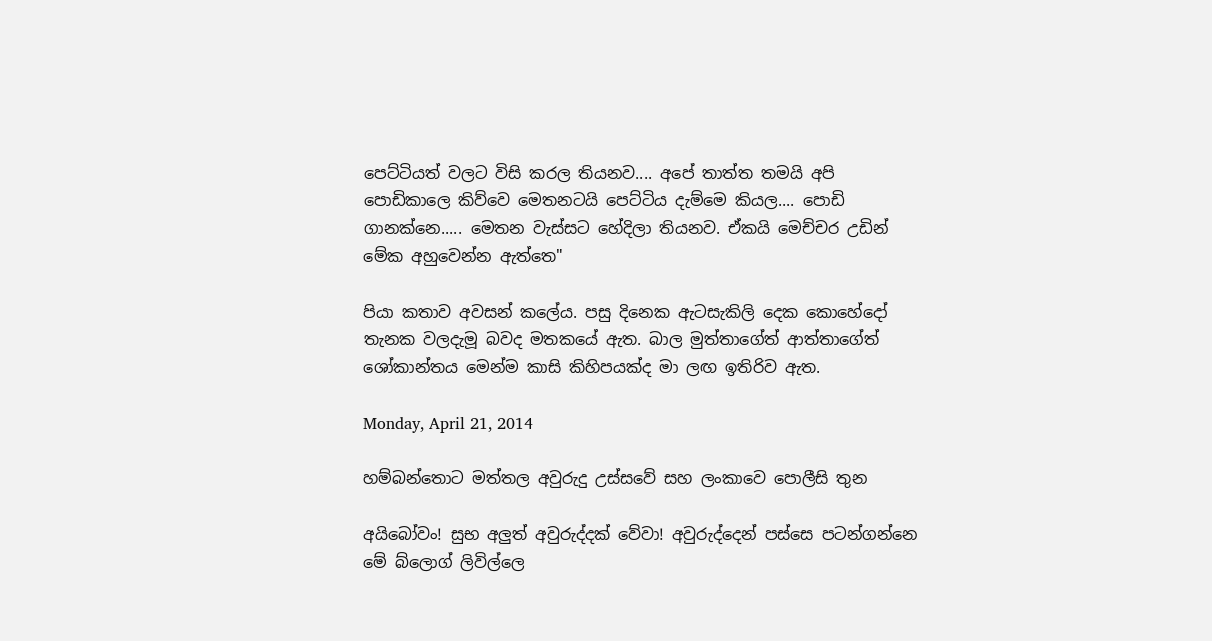පෙට්ටියත් වලට විසි කරල තියනව.... අපේ තාත්ත තමයි අ‍පි පොඩිකාලෙ කිව්වෙ මෙතනටයි පෙට්ටිය දැම්මෙ කියල.... පොඩි ගානක්නෙ..... මෙතන වැස්සට හේදිලා තියනව. ඒකයි මෙච්චර උඩින් මේක අහුවෙන්න ඇත්තෙ"

පියා කතාව අවසන් කලේය. පසු දිනෙක ඇටසැකිලි දෙක කොහේදෝ තැනක වලදැමූ බවද මතකයේ ඇත. බාල මුත්තාගේත් ආත්තාගේත් ශෝකාන්තය මෙන්ම කාසි කිහිපයක්ද මා ලඟ ඉතිරිව ඇත.

Monday, April 21, 2014

හම්බන්තොට මත්තල අවුරුදු උස්සවේ සහ ලංකාවෙ පොලීසි තුන

අයිබෝවං! සුභ අලුත් අවුරුද්දක් වේවා! අවුරුද්දෙන් පස්සෙ පටන්ගන්නෙ මේ බ්ලොග් ලිවිල්ලෙ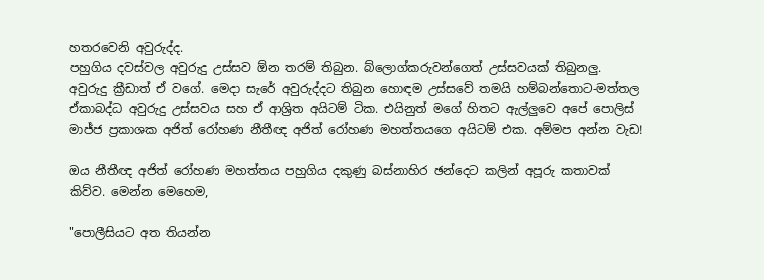හතරවෙනි අවුරුද්ද.
පහුගිය දවස්වල අවුරුදු උස්සව ඕන තරම් තිබුන. බ්ලොග්කරුවන්ගෙත් උස්සවයක් තිබුනලු. අවුරුදු ක්‍රීඩාත් ඒ වගේ. මෙදා සැරේ අවුරුද්දට තිබුන හොඳම උස්සවේ තමයි හම්බන්තොට-මත්තල ඒකාබද්ධ අවුරුදු උස්සවය සහ ඒ ආශ්‍රිත අයිටම් ටික. එයිනුත් මගේ හිතට ඇල්ලුවෙ අපේ පොලිස් මාජ්ජ ප්‍රකාශක අජිත් රෝහණ නීතීඥ අජිත් රෝහණ මහත්තයගෙ අයිටම් එක. අම්මප අන්න වැඩ!

ඔය නීතීඥ අජිත් රෝහණ මහත්තය පහුගිය දකුණු බස්නාහිර ඡන්දෙට කලින් අපූරු කතාවක් කිව්ව. මෙන්න මෙහෙම,

"පොලීසියට අත තියන්න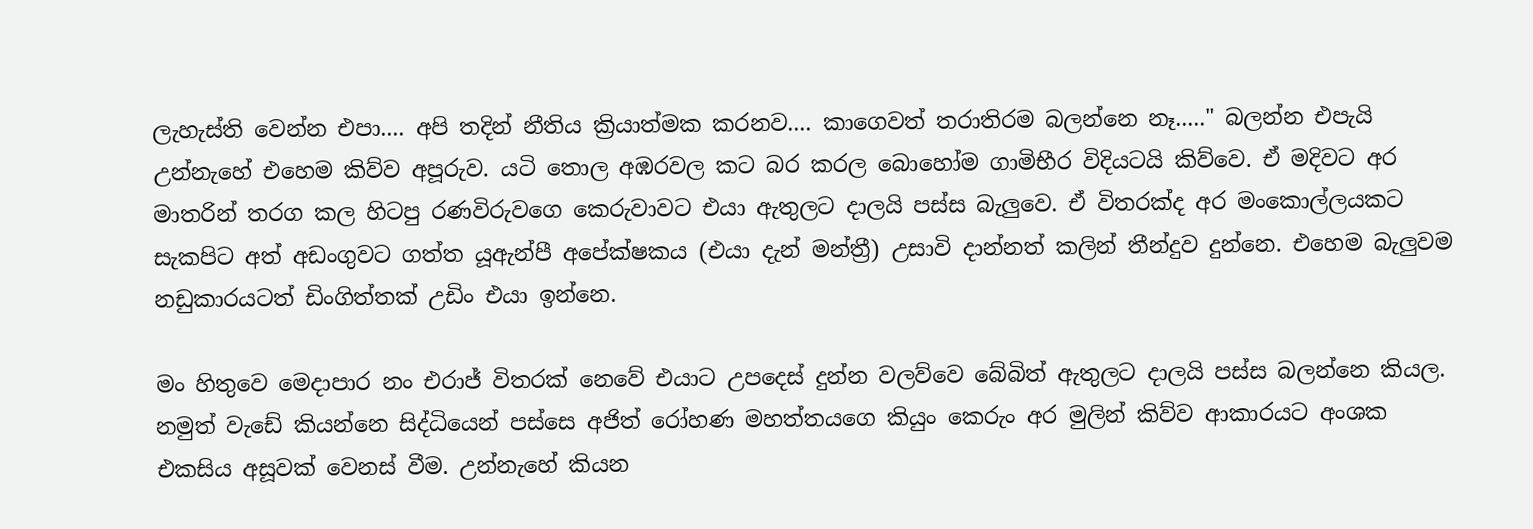ලැහැස්ති වෙන්න එපා.... අපි තදින් නීතිය ක්‍රියාත්මක කරනව.... කාගෙවත් තරාතිරම බලන්නෙ නෑ....." බලන්න එපැයි උන්නැහේ එහෙම කිව්ව අපූරුව. යටි තොල අඹරවල කට බර කරල බොහෝම ගාමිභීර විදියටයි කිව්වෙ. ඒ මදිවට අර මාතරින් තරග කල හිටපු රණවිරුවගෙ කෙරුවාවට එයා ඇතුලට දාලයි පස්ස බැලුවෙ. ඒ විතරක්ද අර මංකොල්ලයකට සැකපිට අත් අඩංගුවට ගත්ත යූඇන්පී අපේක්ෂකය (එයා දැන් මන්ත්‍රී) උසාවි දාන්නත් කලින් තීන්දුව දුන්නෙ. එහෙම බැලුවම නඩුකාරයටත් ඩිංගිත්තක් උඩිං එයා ඉන්නෙ.

මං හිතුවෙ මෙදාපාර නං එරාජ් විතරක් නෙවේ එයාට උපදෙස් දුන්න වලව්වෙ බේබිත් ඇතුලට දාලයි පස්ස බලන්නෙ කියල. නමුත් වැඩේ කියන්නෙ සිද්ධියෙන් පස්සෙ අජිත් රෝහණ මහත්තයගෙ කියුං කෙරුං අර මුලින් කිව්ව ආකාරයට අංශක එකසිය අසූවක් වෙනස් වීම. උන්නැහේ කියන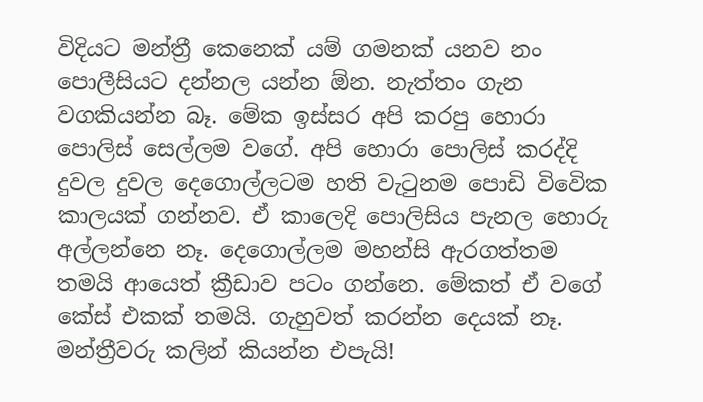විදියට මන්ත්‍රී කෙනෙක් යම් ගමනක් යනව නං පොලීසියට දන්නල යන්න ඕන. නැත්තං ගැන වගකියන්න බෑ. මේක ඉස්සර අපි කරපු හොරා පොලිස් සෙල්ලම වගේ. අපි හොරා පොලිස් කරද්දි දුවල දුවල දෙගොල්ලටම හති වැටුනම පොඩි විවෙික කාලයක් ගන්නව. ඒ කාලෙදි පොලිසිය පැනල හොරු අල්ලන්නෙ නෑ. දෙගොල්ලම මහන්සි ඇරගත්තම තමයි ආයෙත් ක්‍රීඩාව පටං ගන්නෙ. මේකත් ඒ වගේ කේස් එකක් තමයි. ගැහුවත් කරන්න දෙයක් නෑ. මන්ත්‍රීවරු කලින් කියන්න එපැයි!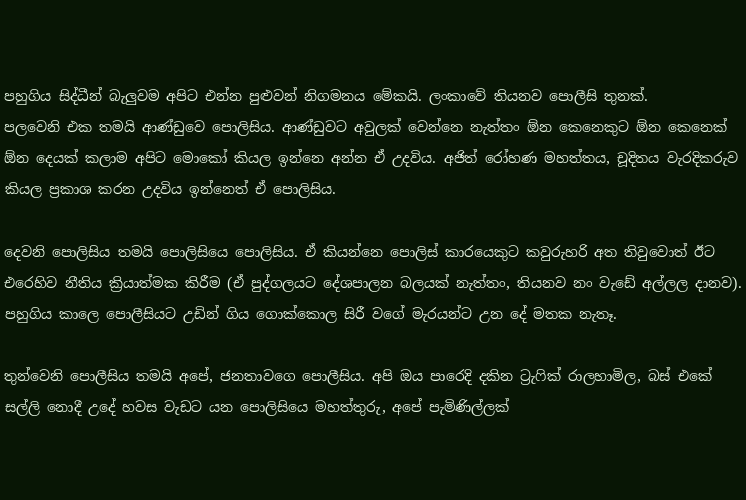පහුගිය සිද්ධීන් බැලුවම අපිට එන්න පුළුවන් නිගමනය මේකයි. ලංකාවේ තියනව පොලීසි තුනක්.
පලවෙනි එක තමයි ආණ්ඩුවෙ පොලිසිය. ආණ්ඩුවට අවුලක් වෙන්නෙ නැත්තං ඕන කෙනෙකුට ඕන කෙනෙක් ඕන දෙයක් කලාම අපි‍ට මොකෝ කියල ඉන්නෙ අන්න ඒ උදවිය. අජිත් රෝහණ මහත්තය, චූදිතය වැරදිකරුව කියල ප්‍රකාශ කරන උදවිය ඉන්නෙත් ඒ පොලිසිය.

දෙවනි පොලිසිය තමයි පොලිසියෙ පොලිසිය. ඒ කියන්නෙ පොලිස් කාරයෙකුට කවුරුහරි අත තිවුවොත් ඊට එරෙහිව නීතිය ක්‍රියාත්මක කිරීම (ඒ පුද්ගලයට දේශපාලන බලයක් නැත්තං, තියනව නං වැඩේ අල්ලල දානව). පහුගිය කාලෙ පොලීසියට උඩින් ගිය ගොක්කොල සිරී වගේ මැරයන්ට උන දේ මතක නැතෑ.

තුන්වෙනි පොලීසිය තමයි අපේ, ජනතාවගෙ පොලීසිය. අපි ඔය පාරෙදි දකින ට්‍රැෆික් රාලහාමිල, බස් එකේ සල්ලි නොදී උදේ හවස වැඩට යන පොලිසියෙ මහත්තුරු, අපේ පැමිණිල්ලක්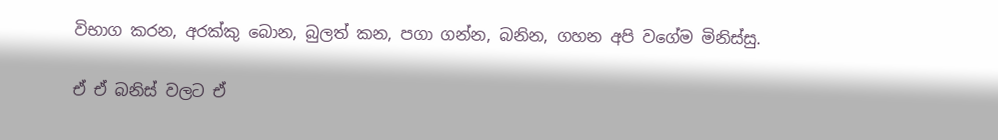විභාග කරන, අරක්කු බොන, බුලත් කන, පගා ගන්න, බනින, ගහන අපි වගේම මිනිස්සු.

ඒ ඒ බනිස් වලට ඒ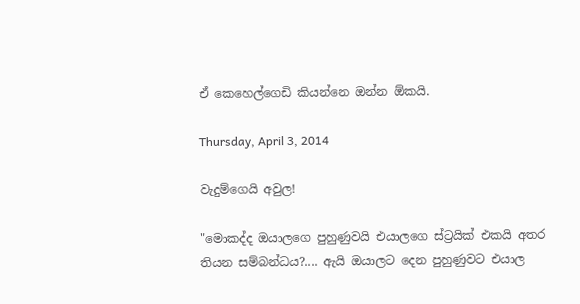ඒ කෙහෙල්ගෙඩි කියන්නෙ ඔන්න ඕකයි.

Thursday, April 3, 2014

වැදුම්ගෙයි අවුල!

"මොකද්ද ඔයාලගෙ පුහුණුවයි එයාලගෙ ස්ට්‍රයික් එකයි අතර තියන සම්බන්ධය?.... ඇයි ඔයාලට දෙන පුහුණුවට එයාල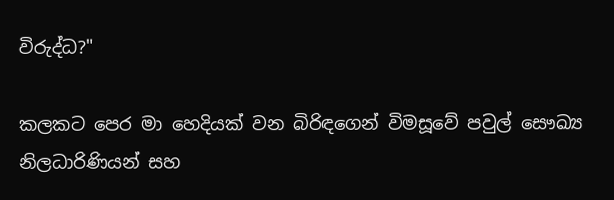විරුද්ධ?"

කලකට පෙර මා හෙදියක් වන බිරිඳගෙන් විමසූවේ පවුල් සෞඛ්‍ය නිලධාරිණියන් සහ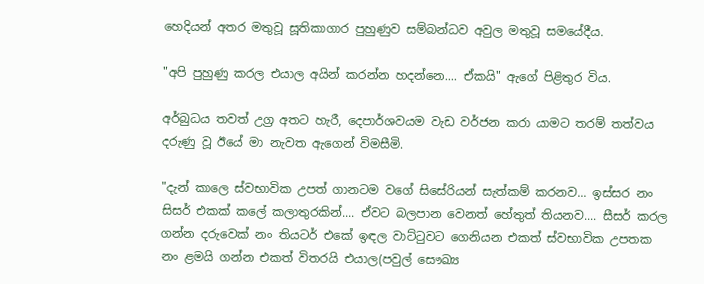හෙදියන් අතර මතුවූ සූතිකාගාර පුහුණුව සම්බන්ධව අවුල මතුවූ සමයේදීය.

"අපි පුහුණු කරල එයාල අයින් කරන්න හදන්නෙ.... ඒකයි" ඇගේ පිළිතුර විය.

අර්බුධය තවත් උග්‍ර අතට හැරී, දෙපාර්ශවයම වැඩ වර්ජන කරා යාමට තරම් තත්වය දරුණු වූ ඊයේ මා නැවත ඇගෙන් විමසීමි.

"දැන් කාලෙ ස්වභාවික උපත් ගානටම වගේ සිසේරියන් සැත්කම් කරනව... ඉස්සර නං සිසර් එකක් කලේ කලාතුරකින්.... ඒවට බලපාන වෙනත් හේතුත් තියනව.... සීසර් කරල ගන්න දරුවෙක් නං තියටර් එකේ ඉඳල වාට්ටුවට ගෙනියන එකත් ස්වභාවික උපතක නං ළමයි ගන්න එකත් විතරයි එයාල(පවුල් සෞඛ්‍ය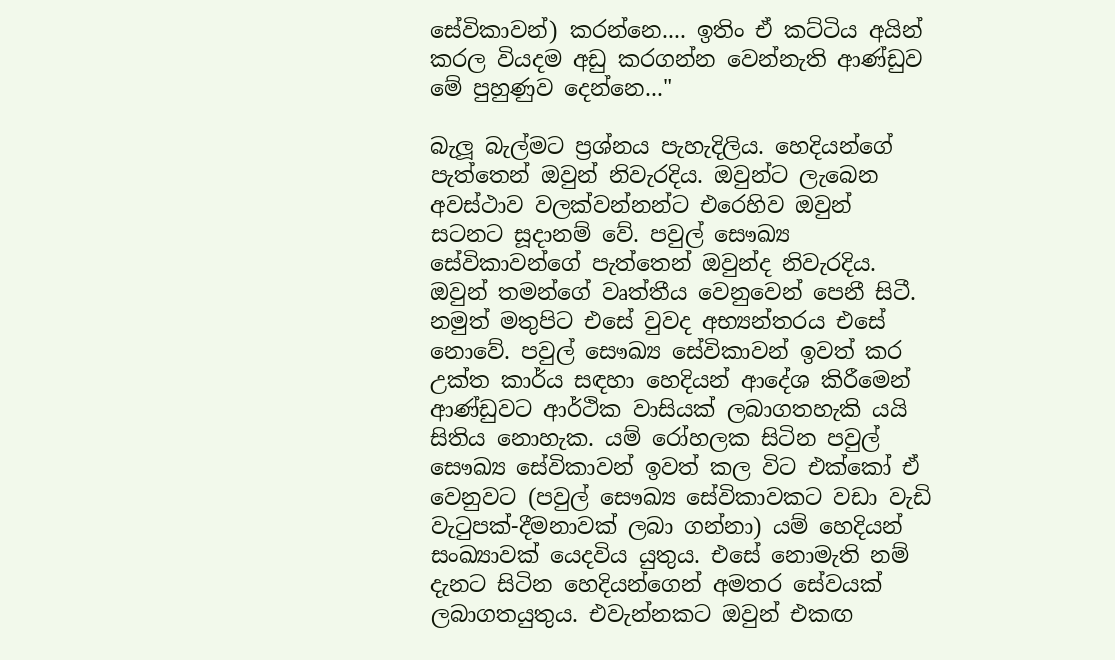සේවිකාවන්) කරන්නෙ.... ඉතිං ඒ කට්ටිය අයින් කරල වියදම අඩු කරගන්න වෙන්නැති ආණ්ඩුව මේ පුහුණුව දෙන්නෙ..."

බැලූ බැල්මට ප්‍රශ්නය පැහැදිලිය. හෙදියන්ගේ පැත්තෙන් ඔවුන් නිවැරදිය. ඔවුන්ට ලැබෙන අවස්ථාව වලක්වන්නන්ට එරෙහිව ඔවුන් සටනට සූදානම් වේ. පවුල් සෞඛ්‍ය සේවිකාවන්ගේ පැත්තෙන් ඔවුන්ද නිවැරදිය. ඔවුන් තමන්ගේ වෘත්තීය වෙනුවෙන් පෙනී සිටී. නමුත් මතුපිට එසේ වුවද අභ්‍යන්තරය එසේ නොවේ. පවුල් සෞඛ්‍ය සේවිකාවන් ඉවත් කර උක්ත කාර්ය සඳහා හෙදියන් ආදේශ කිරීමෙන් ආණ්ඩුවට ආර්ථික වාසියක් ලබාගතහැකි යයි සිතිය නොහැක. යම් රෝහලක සිටින පවුල් සෞඛ්‍ය සේවිකාවන් ඉවත් කල විට එක්කෝ ඒ වෙනුවට (පවුල් සෞඛ්‍ය සේවිකාවකට වඩා වැඩි වැටුපක්-දීමනාවක් ලබ‍ා ගන්නා) යම් හෙදියන් සංඛ්‍යාවක් යෙදවිය යුතුය. එසේ නොමැති නම් දැනට සිටින හෙදියන්ගෙන් අමතර සේවයක් ලබාගතයුතුය. එවැන්නකට ඔවුන් එකඟ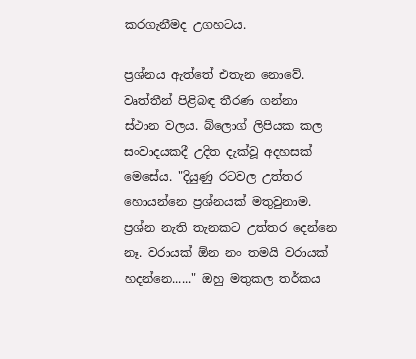කරගැනීමද උගහටය.

ප්‍රශ්නය ඇත්තේ එතැන නොවේ. වෘත්තීන් පිළිබඳ තීරණ ගන්නා ස්ථාන වලය. බ්ලොග් ලිපියක කල සංවාදයකදී උදිත දැක්වූ අදහසක් මෙසේය. "දියුණු රටවල උත්තර හොයන්නෙ ප්‍රශ්නයක් මතුවුනාම. ප්‍රශ්න නැති තැනකට උත්තර දෙන්නෙ නෑ. වරායක් ඕන නං තමයි වරායක් හදන්නෙ......" ඔහු මතුකල තර්කය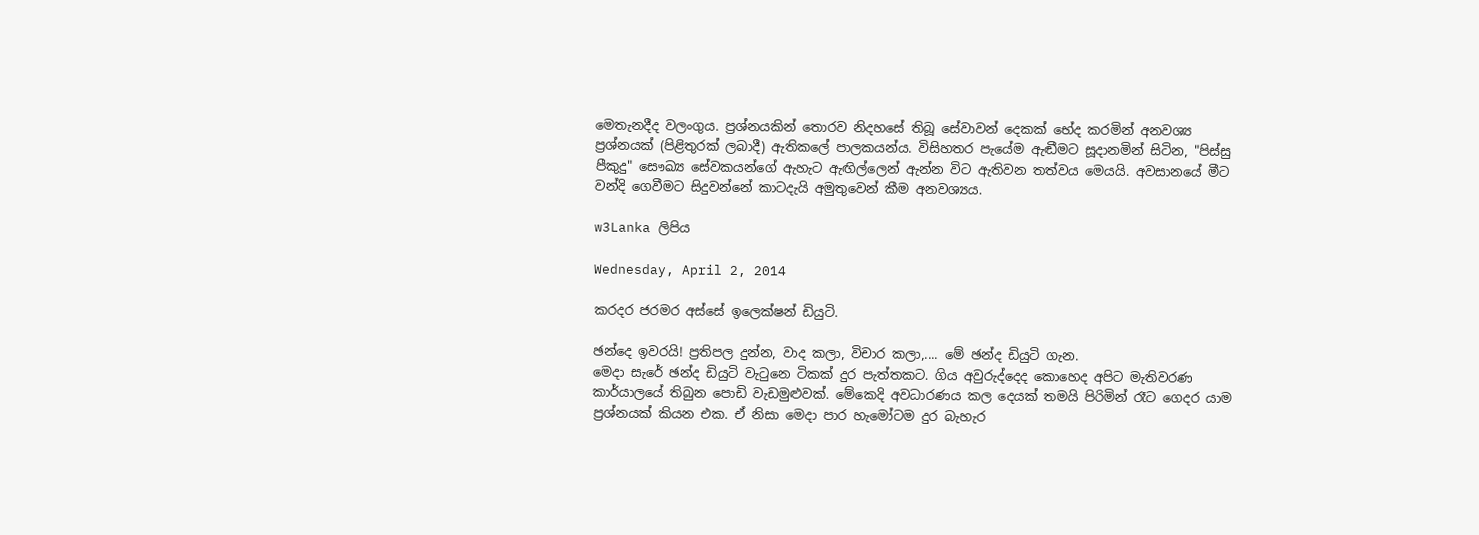මෙතැනදීද වලංගුය. ප්‍රශ්නයකින් තොරව නිදහසේ තිබූ සේවාවන් දෙකක් භේද කරමින් අනවශ්‍ය ප්‍රශ්නයක් (පිළිතුරක් ලබාදී) ඇතිකලේ පාලකයන්ය. විසිහතර පැයේම ඇඬීමට සූදානමින් සිටින, "පිස්සු පීකුදු" සෞඛ්‍ය සේවකයන්ගේ ඇහැට ඇඟිල්ලෙන් ඇන්න විට ඇතිවන තත්වය මෙයයි. අවසානයේ මීට වන්දි ගෙවීමට සිදුවන්න‍ේ කාටදැයි අමුතුවෙන් කීම අනවශ්‍යය.

w3Lanka ලිපිය

Wednesday, April 2, 2014

කරදර ජරමර අස්සේ ඉලෙක්ෂන් ඩියුටි.

ඡන්දෙ ඉවරයි! ප්‍රතිපල දුන්න, වාද කලා, විචාර කලා,.... මේ ඡන්ද ඩියුටි ගැන.
මෙදා සැරේ ඡන්ද ඩියුටි වැටුනෙ ටිකක් දුර පැත්තකට. ගිය අවුරුද්දෙද කොහෙද අපිට මැතිවරණ කාර්යාලයේ තිබුන පොඩි වැඩමුළුවක්. මේකෙදි අවධාරණය කල දෙයක් තමයි පිරිමින් රෑට ගෙදර යාම ප්‍රශ්නයක් කියන එක. ඒ නිසා මෙදා පාර හැමෝටම දුර බැහැර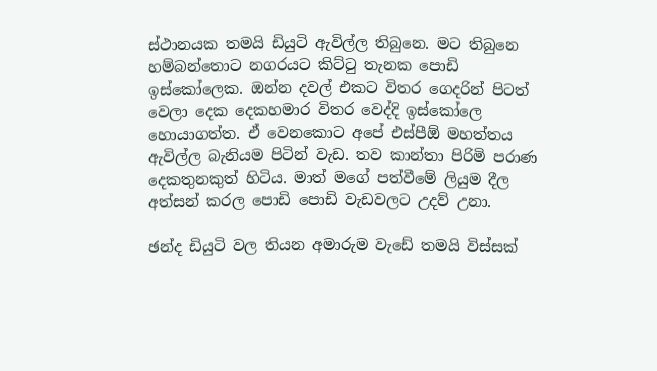ස්ථානයක තමයි ඩියුටි ඇවිල්ල තිබුනෙ. මට තිබුනෙ හම්බන්තොට නගරයට කිට්ටු තැනක පොඩි ඉස්කෝලෙක. ඔන්න දවල් එකට විතර ගෙදරින් පිටත් වෙලා දෙක දෙකහමාර විතර වෙද්දි ඉස්කෝලෙ හොයාගත්ත. ඒ වෙනකොට අපේ එස්පීඕ මහත්තය ඇවිල්ල බැනියම පිටින් වැඩ. තව කාන්තා පිරිමි පරාණ දෙකතුනකුත් හිටිය. මාත් මගේ පත්වීමේ ලියුම දීල අත්සන් කරල පොඩි පොඩි වැඩවල‍ට උදව් උනා.

ඡන්ද ඩියුටි වල තියන අමාරුම වැඩේ තමයි විස්සක්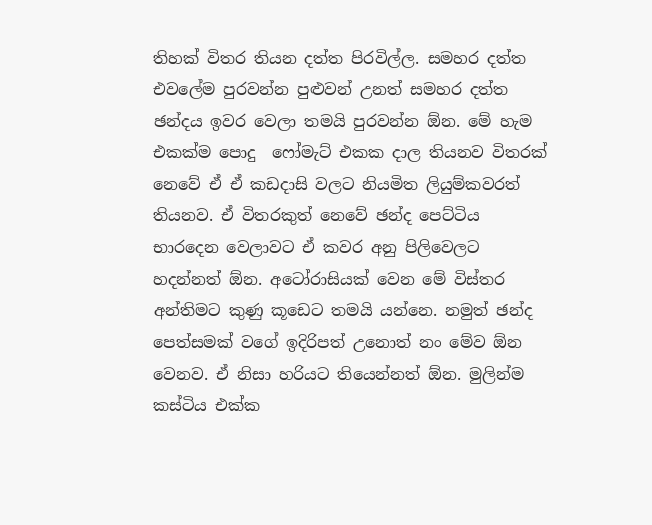තිහක් විතර තියන දත්ත පිරවිල්ල. සමහර දත්ත එවලේම පුරවන්න පුළුවන් උනත් සමහර දත්ත ඡන්දය ඉවර වෙලා තමයි පුරවන්න ඕන. මේ හැම එකක්ම පොදු ‍ ෆෝමැට් එකක දාල තියනව විතරක් නෙවේ ඒ ඒ කඩදාසි වලට නියමිත ලියුම්කවරත් තියනව. ඒ විතරකුත් නෙවේ ඡන්ද පෙට්ටිය භාරදෙන වෙලාවට ඒ කවර අනු පිලිවෙලට හදන්නත් ඕන. අටෝරාසියක් වෙන මේ විස්තර අන්තිමට කුණු කූඩෙට තමයි යන්නෙ. නමුත් ඡන්ද පෙත්සමක් වගේ ඉදිරිපත් උනොත් නං මේව ඕන වෙනව. ඒ නිසා හරියට තියෙන්නත් ඕන. මුලින්ම කස්ටිය එක්ක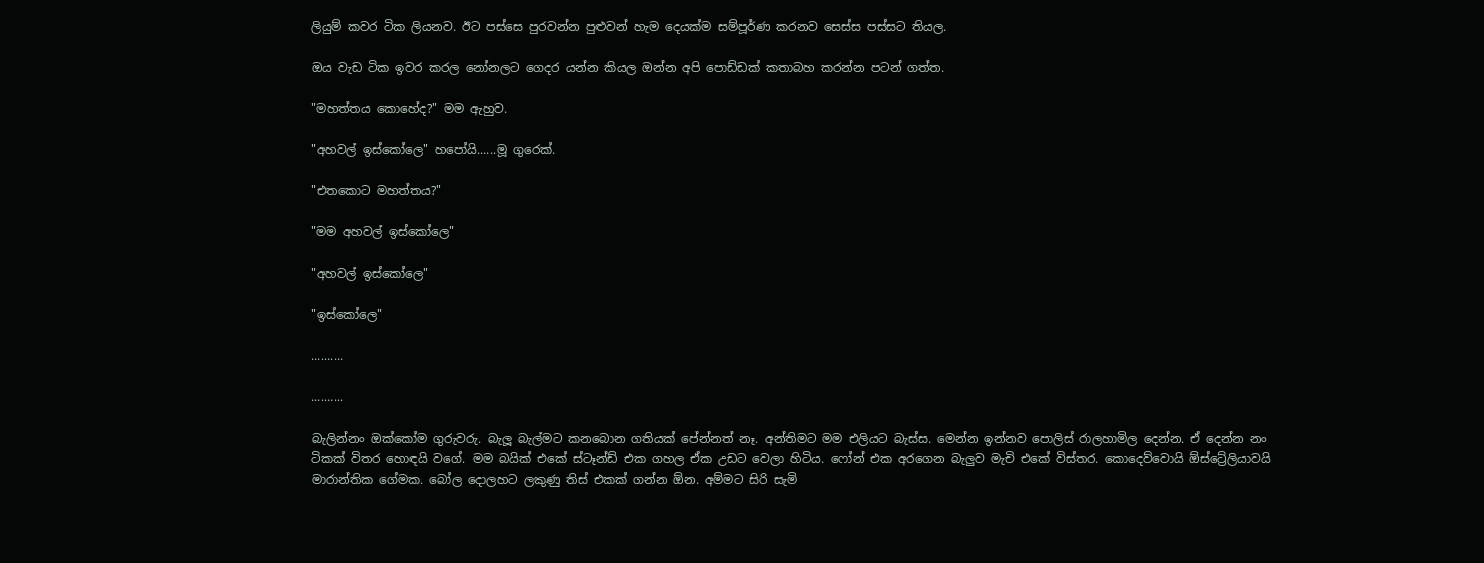ලියුම් කවර ටික ලියනව. ඊට පස්සෙ පුරවන්න පුළුවන් හැම දෙයක්ම සම්පූර්ණ කරනව සෙස්ස පස්සට තියල.

ඔය වැඩ ටික ඉවර කරල නෝනලට ගෙදර යන්න කියල ඔන්න අපි පොඩ්ඩක් කතාබහ කරන්න පටන් ගත්ත.

"මහත්තය කොහේද?" මම ඇහුව.

"අහවල් ඉස්කෝලෙ" හපෝයි......මූ ගුරෙක්.

"එතකොට මහත්තය?"

"මම අහවල් ඉස්කෝලෙ"

"අහවල් ඉස්කෝලෙ"

"ඉස්කෝලෙ"

..........

..........

බැලින්නං ඔක්කෝම ගුරුවරු. බැලූ බැල්මට කනබොන ගතියක් පේන්නත් නෑ. අන්තිමට මම එලියට බැස්ස. මෙන්න ඉන්නව පොලිස් රාලහාමිල දෙන්න. ඒ දෙන්න නං ටිකක් විතර හොඳයි වගේ. මම බයික් එකේ ස්ටෑන්ඩ් එක ගහල ඒක උඩට වෙලා හිටිය. ෆෝන් එක අරගෙන බැලුව මැචි එකේ විස්තර. කොදෙව්වොයි ඕස්ට්‍රේලියාවයි මාරාන්තික ගේමක. බෝල දොලහට ලකුණු තිස් එකක් ගන්න ඕන. අම්මට සිරි සැමි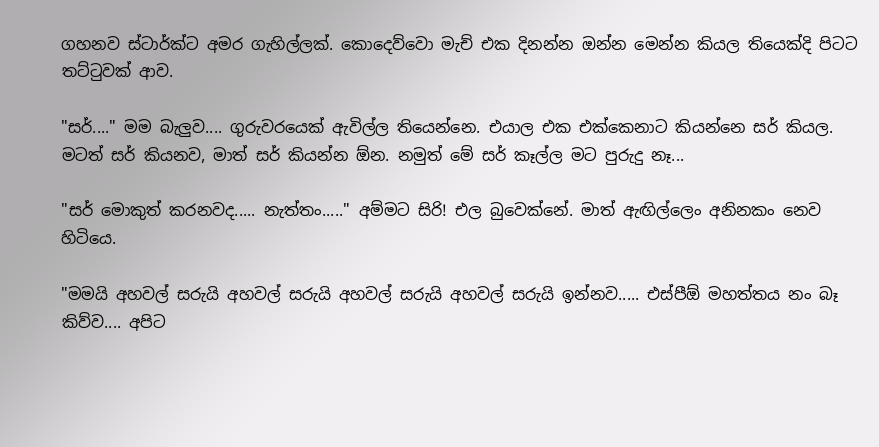ගහනව ස්ටාර්ක්ට අමර ගැහිල්ලක්. කොදෙව්වො මැච් එක දිනන්න ඔන්න මෙන්න කියල තියෙක්දි පිටට තට්ටුවක් ආව.

"සර්...." මම බැලුව.... ගුරුවරයෙක් ඇවිල්ල තියෙන්නෙ. එයාල එක එක්කෙනාට කියන්නෙ සර් කියල. මටත් සර් කියනව, මාත් සර් කියන්න ඕන. නමුත් මේ සර් කෑල්ල මට පුරුදු නෑ...

"සර් මොකුත් කරනවද..... නැත්තං....." අම්මට සිරි! එල බුවෙක්නේ. මාත් ඇඟිල්ලෙං අනිනකං නෙව හිටියෙ.

"මමයි අහවල් සරුයි අහවල් සරුයි අහවල් සරුයි අහවල් සරුයි ඉන්නව..... එස්පීඕ මහත්තය නං බෑ කිව්ව.... අපිට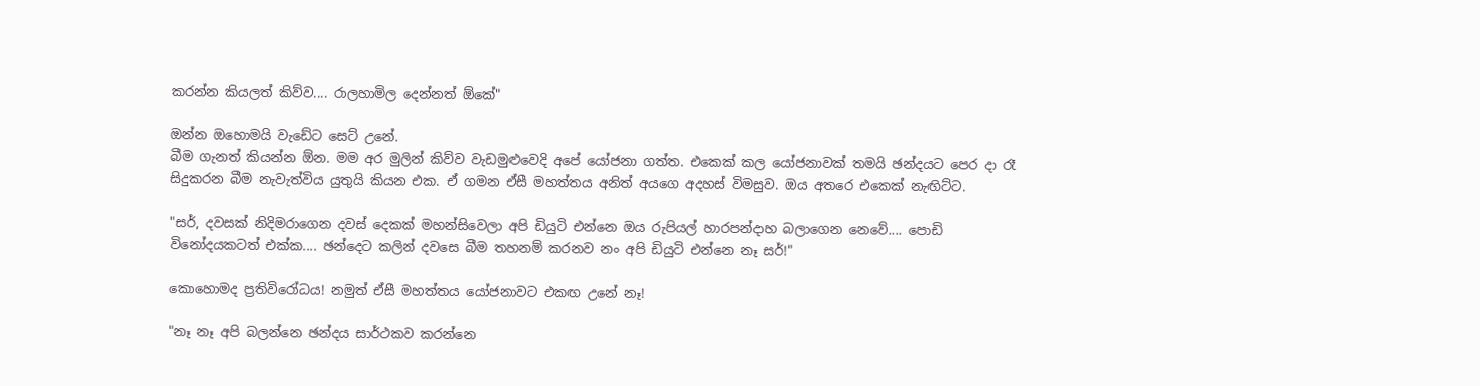කරන්න කියලත් කිව්ව.... රාලහාමිල දෙන්නත් ඕකේ"

ඔන්න ඔහොමයි වැඩේට සෙට් උනේ.
බීම ගැනත් කියන්න ඕන. මම අර මුලින් කිව්ව වැඩමුළුවෙදි අපේ යෝජනා ගත්ත. එකෙක් කල යෝජනාවක් තමයි ඡන්දයට පෙර දා රෑ සිදුකරන බීම නැවැත්විය යුතුයි කියන එක. ඒ ගමන ඒසී මහත්තය අනිත් අයගෙ අදහස් විමසුව. ඔය අතරෙ එකෙක් නැඟිට්ට.

"සර්, දවසක් නිදිමරාගෙන දවස් දෙකක් මහන්සිවෙලා අපි ඩියුටි එන්නෙ ඔය රුපියල් හාරපන්දාහ බලාගෙන නෙවේ.... පොඩි විනෝදයකටත් එක්ක.... ඡන්දෙට කලින් දවසෙ බීම තහනම් කරනව නං අපි ඩියුටි එන්නෙ නෑ සර්!"

කොහොමද ප්‍රතිවිරෝධය! නමුත් ඒසී මහත්තය යෝජනාවට එකඟ උනේ නෑ!

"නෑ නෑ අපි බලන්නෙ ඡන්දය සාර්ථකව කරන්නෙ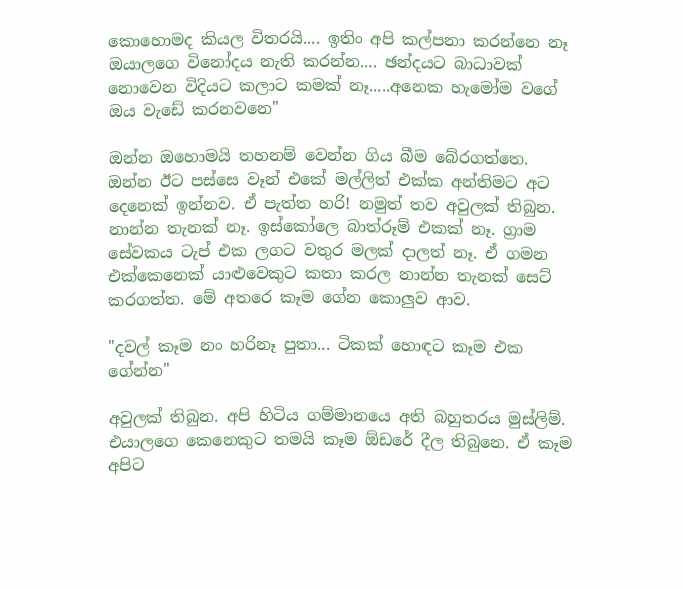කොහොමද කියල විතරයි.... ඉතිං අපි කල්පනා කරන්නෙ නෑ ඔයාලගෙ විනෝදය නැති කරන්න.... ඡන්දයට බාධාවක් නොවෙන විදියට කලාට කමක් නෑ.....අනෙක හැමෝම වගේ ඔය වැඩේ කරනවනෙ"

ඔන්න ඔහොමයි තහනම් වෙන්න ගිය බීම බේරගත්තෙ.
ඔන්න ඊට පස්සෙ වෑන් එකේ මල්ලිත් එක්ක අන්තිමට අට දෙනෙක් ඉන්නව. ඒ පැත්ත හරි! නමුත් තව අවුලක් තිබුන. නාන්න තැනක් නෑ. ඉස්කෝලෙ බාත්රූම් එකක් නෑ. ග්‍රාම සේවකය ටැප් එක ලගට වතුර මලක් දාලත් නෑ. ඒ ගමන එක්කෙනෙක් යාළුවෙකුට කතා කරල නාන්න තැනක් සෙට් කරගත්ත. මේ අතරෙ කෑම ගේන කොලුව ආව.

"දවල් කෑම නං හරිනෑ පුතා... ටිකක් හොඳට කෑම එක ගේන්න"

අවුලක් තිබුන. අපි හිටිය ගම්මානයෙ අති බහුතරය මුස්ලිම්. එයාලගෙ කෙනෙකුට තමයි කෑම ඕඩරේ දීල තිබුනෙ. ඒ කෑම අපිට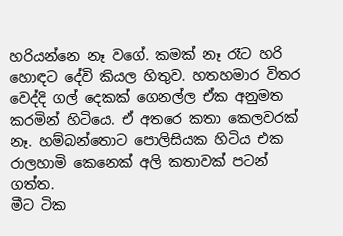හරියන්නෙ නෑ වගේ. කමක් නෑ රෑට හරි හොඳට දේවි කියල හිතුව. හතහමාර විතර වෙද්දි ගල් දෙකක් ගෙනල්ල ඒක අනුමත කරමින් හිටියෙ. ඒ අතරෙ කතා කෙලවරක් නෑ. හම්බන්තොට පොලිසියක හිටිය එක රාලහාමි කෙනෙක් අලි කතාවක් පටන් ගත්ත.
මීට ටික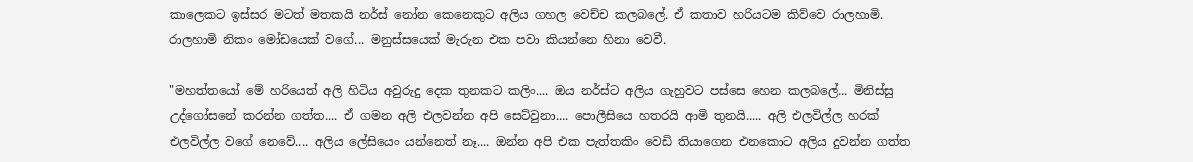කාලෙකට ඉස්සර මටත් මතකයි නර්ස් නෝන කෙනෙකුට අලිය ගහල වෙච්ච කලබලේ. ඒ කතාව හරියටම කිව්වෙ රාලහාමි. රාලහාමි නිකං මෝඩයෙක් වගේ... මනුස්සයෙක් මැරුන එක පවා කියන්නෙ හිනා වෙවී.

"මහත්තයෝ මේ හරියෙත් අලි හිටිය අවුරුදු දෙක තුනකට කලිං.... ඔය නර්ස්ට අලිය ගැහුවට පස්සෙ හෙන කලබලේ... මිනිස්සු උද්ගෝසනේ කරන්න ගත්ත.... ඒ ගමන අලි එලවන්න අපි සෙට්වුනා.... පොලීසියෙ හතරයි ආමි තුනයි..... අලි එලවිල්ල හරක් එලවිල්ල වගේ නෙවේ.... අලිය ලේසියෙං යන්නෙත් නෑ.... ඔන්න අපි එක පැත්තකිං වෙඩි තියාගෙන එනකොට අලිය දුවන්න ගත්ත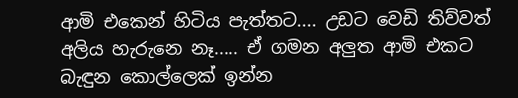ආමි එකෙන් හිටිය පැත්තට.... උඩට වෙඩි තිව්වත් අලිය හැරුනෙ නෑ..... ඒ ගමන අලුත ආමි එකට බැඳුන කොල්ලෙක් ඉන්න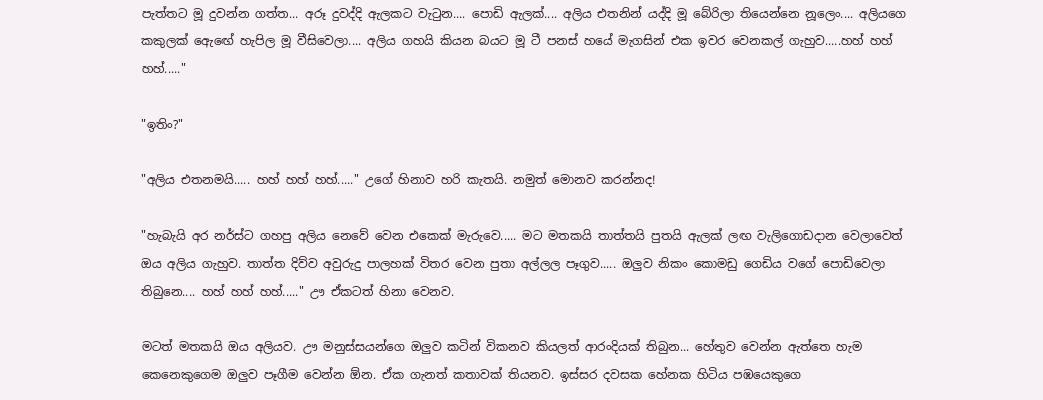පැත්තට මූ දුවන්න ගත්ත... අරූ දුවද්දි ඇලකට වැටුන.... පොඩි ඇලක්.... අලිය එතනින් යද්දි මූ බේරිලා තියෙන්නෙ නූලෙං.... අලියගෙ කකුලක් ඇ‍ෙඟේ හැපිල මූ වීසිවෙලා.... අලිය ගහයි කියන බයට මූ ටී පනස් හයේ මැගසින් එක ඉවර වෙනකල් ගැහුව.....හහ් හහ් හහ්....."

"ඉතිං?"

"අලිය එතනමයි..... හහ් හහ් හහ්....." උගේ හිනාව හරි කැතයි. නමුත් මොනව කරන්නද!

"හැබැයි අර නර්ස්ට ගහපු අලිය නෙවේ වෙන එකෙක් මැරුවෙ..... මට මතකයි තාත්තයි පුතයි ඇලක් ලඟ වැලිගොඩදාන වෙලාවෙත් ඔය අලිය ගැහුව. තාත්ත දිව්ව අවුරුදු පාලහක් විතර වෙන පුතා අල්ලල පෑගුව..... ඔලුව නිකං කොමඩු ගෙඩිය වගේ පොඩිවෙලා තිබුනෙ.... හහ් හහ් හහ්....." ඌ ඒකටත් හිනා වෙනව.

මටත් මතකයි ඔය අලියව. ඌ මනුස්සයන්ගෙ ඔලුව කටින් විකනව කියලත් ආරංදියක් තිබුන... හේතුව වෙන්න ඇත්තෙ හැම කෙනෙකුගෙම ඔලුව පෑගීම වෙන්න ඕන. ඒක ගැනත් කතාවක් තියනව. ඉස්සර දවසක හේනක හිටිය පඹයෙකුගෙ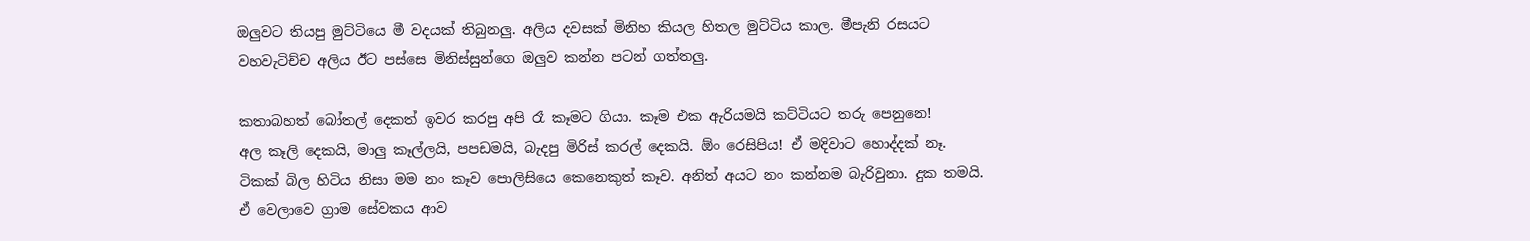ඔලුවට තියපු මුට්ටියෙ මී වදයක් තිබුනලු. අලිය දවසක් මිනිහ කියල හිතල මුට්ටිය කාල. මීපැනි රසයට වහවැටිච්ච අලිය ඊට පස්සෙ මිනිස්සුන්ගෙ ඔලුව කන්න පටන් ගත්තලු.

කතාබහත් බෝතල් දෙකත් ඉවර කරපු අපි රෑ කෑමට ගියා. කෑම එක ඇරියමයි කට්ටියට තරු පෙනුනෙ!
අල කෑලි දෙකයි, මාලු කෑල්ලයි, පපඩමයි, බැදපු මිරිස් කරල් දෙකයි. ඕං රෙසිපිය! ඒ මදිවාට හොද්දක් නෑ. ටිකක් බිල හිටිය නිසා මම නං කෑව පොලිසියෙ කෙනෙකුත් කෑව. අනිත් අයට නං කන්නම බැරිවුනා. දුක තමයි. ඒ වෙලාවෙ ග්‍රාම සේවකය ආව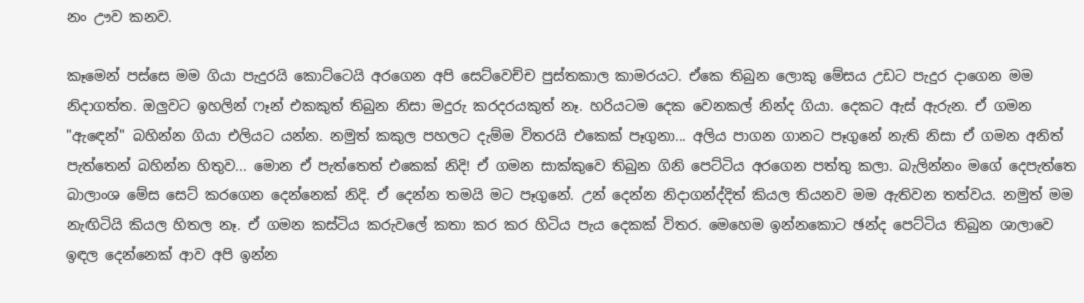නං ඌව කනව.

කෑමෙන් පස්සෙ මම ගියා පැදුරයි කොට්ටෙයි අරගෙන අපි සෙට්වෙච්ච පුස්තකාල කාමරයට. ඒකෙ තිබුන ලොකු මේසය උඩට පැදුර දාගෙන මම නිදාගත්ත. ඔලුවට ඉහලින් ෆෑන් එකකුත් තිබුන නිසා මදුරු කරදරයකුත් නෑ. හරියටම දෙක වෙනකල් නින්ද ගියා. දෙකට ඇස් ඇරුන. ඒ ගමන "ඇඳෙන්" බහින්න ගියා එලියට යන්න. නමුත් කකුල පහලට දැම්ම විතරයි එකෙක් පෑගුනා... අලිය පාගන ගානට පෑගුනේ නැති නිසා ඒ ගමන අනිත් පැත්තෙන් බහින්න හිතුව... මොන ඒ පැත්තෙත් එකෙක් නිදි! ඒ ගමන සාක්කුවෙ තිබුන ගිනි පෙට්ටිය අරගෙන පත්තු කලා. බැලින්නං මගේ දෙපැත්තෙ බාලාංශ මේස සෙට් ක‍රගෙන දෙන්නෙක් නිදි. ඒ දෙන්න තමයි මට‍ පෑගුනේ. උන් දෙන්න නිදාගන්ද්දිත් කියල තියනව මම ඇතිවන තත්වය. නමුත් මම නැඟිටියි කියල හිතල නෑ. ඒ ගමන කස්ටිය කරුවලේ කතා කර කර හිටිය පැය දෙකක් විතර. මෙහෙම ඉන්නකොට ඡන්ද පෙට්ටිය තිබුන ශාලාවෙ ඉඳල දෙන්නෙක් ආව අපි ඉන්න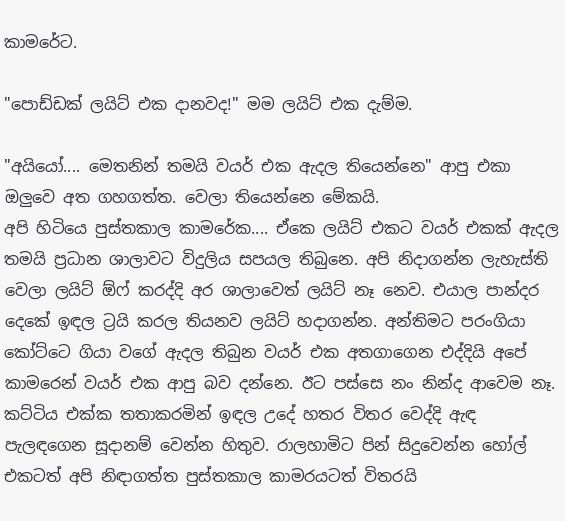කාමරේට.

"පොඩ්ඩක් ලයිට් එක දානවද!" මම ලයිට් එක දැම්ම.

"අයියෝ.... මෙතනින් තමයි වයර් එක ඇදල තියෙන්නෙ" ආපු එකා ඔලුවෙ අත ගහගත්ත. වෙලා තියෙන්නෙ මේකයි.
අපි හිටියෙ පුස්තකාල කාමරේක.... ඒකෙ ලයිට් එකට වයර් එකක් ඇදල තමයි ප්‍රධාන ශාලාවට විදුලිය සපයල තිබුනෙ. අපි නිදාගන්න ලැහැස්ති වෙලා ලයිට් ඕෆ් කරද්දි අර ශාලාවෙත් ලයිට් නෑ නෙව. එයාල පාන්දර දෙකේ ඉඳල ට්‍රයි කරල තියනව ලයිට් හදාගන්න. අන්තිමට පරංගියා කෝට්ටෙ ගියා වගේ ඇදල තිබුන වයර් එක අතගාගෙන එද්දියි අපේ කාමරෙන් වයර් එක ආපු බව දන්නෙ. ඊට පස්සෙ නං නින්ද ආවෙම නෑ. කට්ටිය එක්ක තතාකරමින් ඉඳල උදේ හතර විතර වෙද්දි ඇඳ පැලඳගෙන සූදානම් වෙන්න හිතුව. රාලහාමිට පින් සිදුවෙන්න හෝල් එකටත් අපි නිඳාගත්ත පුස්තකාල කාමරයටත් විතරයි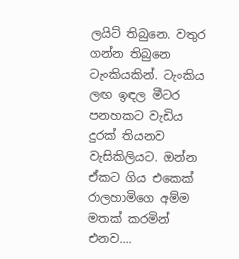ලයිට් තිබුනෙ. වතුර ගන්න තිබුනෙ ටැංකියකින්. ටැංකිය ලඟ ඉඳල මීටර පනහකට වැඩිය දුරක් තියනව වැසිකිලියට. ඔන්න ඒකට ගිය එකෙක් රාලහාමිගෙ අම්ම මතක් කරමින් එනව....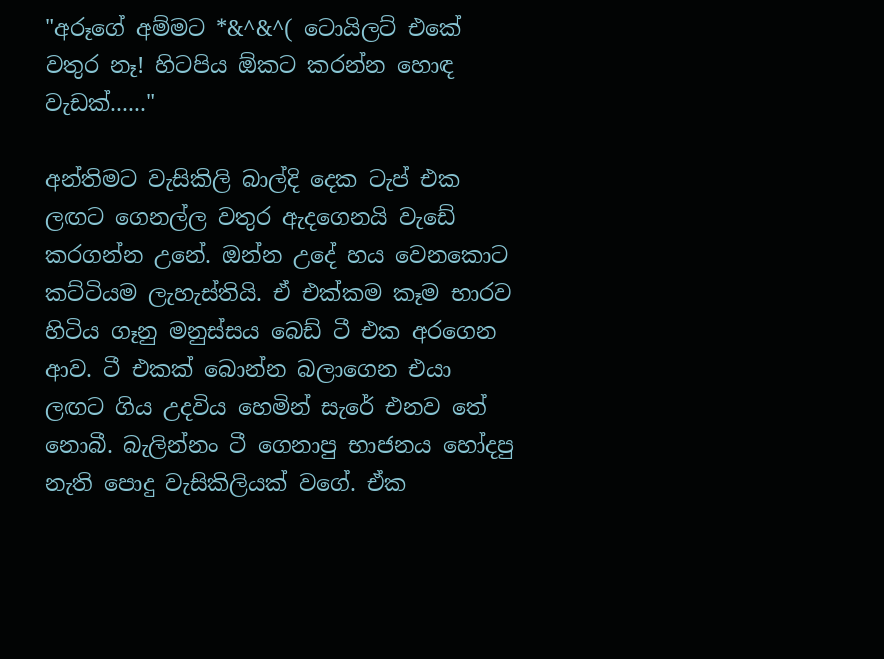"අරූගේ අම්මට *&^&^( ටොයිලට් එකේ වතුර නෑ! හිටපිය ඕකට කරන්න හොඳ වැඩක්......"

අන්තිමට වැසිකිලි බාල්දි දෙක ටැප් එක ලඟට ගෙනල්ල වතුර ඇදගෙනයි වැඩේ කරගන්න උනේ. ඔන්න උදේ හය වෙනකොට කට්ටියම ලැහැස්තියි. ඒ එක්කම කෑම භාරව හිටිය ගෑනු මනුස්සය බෙඩ් ටී එක අරගෙන ආව. ටී එකක් බොන්න බලාගෙන එයා ලඟට ගිය උදවිය හෙමින් සැරේ එනව තේ නොබී. බැලින්නං ටී ගෙනාපු භාජනය හෝදපු නැති පොදු වැසිකිලියක් වගේ. ඒක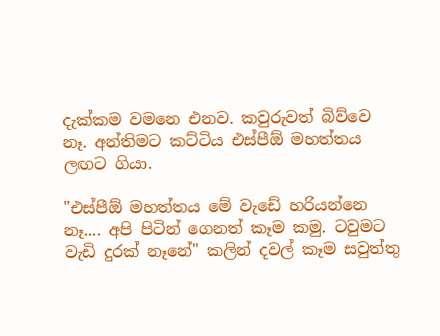දැක්කම වමනෙ එනව. කවුරුවත් බිව්වෙ නෑ. අන්තිමට කට්ටිය එස්පීඕ මහත්තය ලඟට ගියා.

"එස්පීඕ මහත්තය මේ වැඩේ හරියන්නෙ නෑ.... අපි පිටින් ගෙනත් කෑම කමු. ටවුමට වැඩි දුරක් නෑනේ" කලින් දවල් කෑම සවුත්තු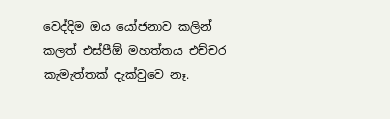වෙද්දිම ඔය යෝජනාව කලින් කලත් එස්පීඕ මහත්තය එච්චර කැමැත්තක් දැක්වුවෙ නෑ.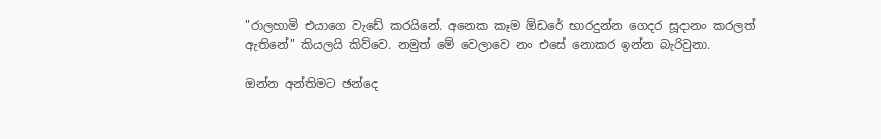"රාලහාමි එයාගෙ වැඩේ කරයිනේ. අනෙක කෑම ඕඩරේ භාරදුන්න ගෙදර සූදානං කරලත් ඇතිනේ" කියලයි කිව්වෙ. නමුත් මේ වෙලාවෙ නං එසේ නොකර ඉන්න බැරිවුනා.

ඔන්න අන්තිමට ඡන්දෙ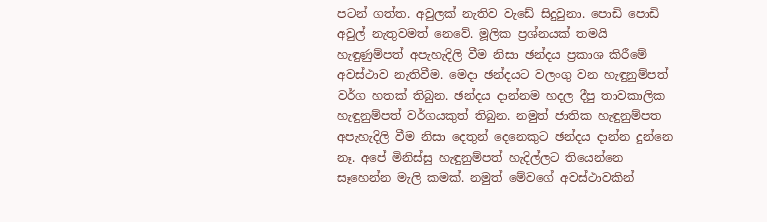පටන් ගත්ත. අවුලක් නැතිව වැඩේ සිදුවුනා. පොඩි පොඩි අවුල් නැතුවමත් නෙවේ. මූලික ප්‍රශ්නයක් තමයි හැඳුණුම්පත් අපැහැදිලි වීම නිසා ඡන්දය ප්‍රකාශ කිරීමේ අවස්ථාව නැතිවීම. මෙදා ඡන්දයට වලංගු වන හැඳුනුම්පත් වර්ග හතක් තිබුන. ඡන්දය දාන්නම හදල දීපු තාවකාලික හැඳුනුම්පත් වර්ගයකුත් තිබුන. නමුත් ජාතික හැඳුනුම්පත අපැහැදිලි වීම නිසා දෙතුන් දෙනෙකුට ඡන්දය දාන්න දුන්නෙ නෑ. අපේ මිනිස්සු හැඳුනුම්පත් හැදිල්ලට තියෙන්නෙ සෑහෙන්න මැලි කමක්. නමුත් මේවගේ අවස්ථාවකින්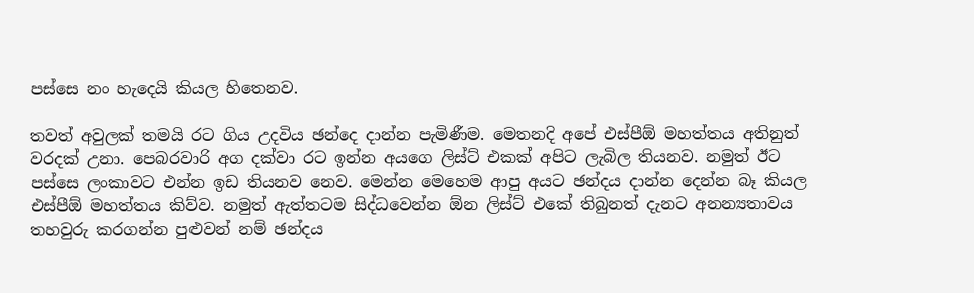පස්සෙ නං හැදෙයි කියල හිතෙනව.

තවත් අවුලක් තමයි රට ගිය උදවිය ඡන්දෙ දාන්න පැමිණීම. මෙතනදි අපේ එස්පීඕ මහත්තය අතිනුත් වරදක් උනා. පෙබරවාරි අග දක්වා රට ඉන්න අයගෙ ලිස්ට් එකක් අපිට ලැබිල තියනව. නමුත් ඊට පස්සෙ ලංකාවට එන්න ඉඩ තියනව නෙව. මෙන්න මෙහෙම ආපු අයට ඡන්දය දාන්න දෙන්න බෑ කියල එස්පීඕ මහත්තය කිව්ව. නමුත් ඇත්තටම සිද්ධවෙන්න ඕන ලිස්ට් එකේ තිබුනත් දැනට අනන්‍යතාවය තහවුරු කරගන්න පුළුවන් නම් ඡන්දය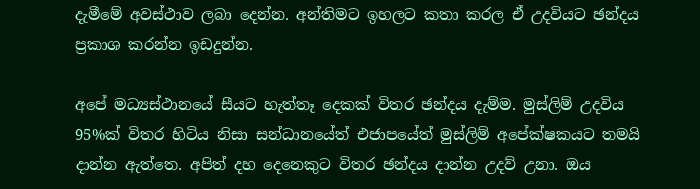දැමීමේ අවස්ථාව ලබා දෙන්න. අන්තිමට ඉහලට කතා කරල ඒ උදවියට ඡන්දය ප්‍රකාශ කරන්න ඉඩදුන්න.

අපේ මධ්‍යස්ථානයේ සීයට හැත්තෑ දෙකක් විතර ඡන්දය දැම්ම. මුස්ලිම් උදවිය 95%ක් විතර හිටිය නිසා සන්ධානයේත් එජාපයේත් මුස්ලිම් අපේක්ෂකයට තමයි දාන්න ඇත්තෙ. අපිත් දහ දෙනෙකුට විතර ඡන්දය දාන්න උදව් උනා. ඔය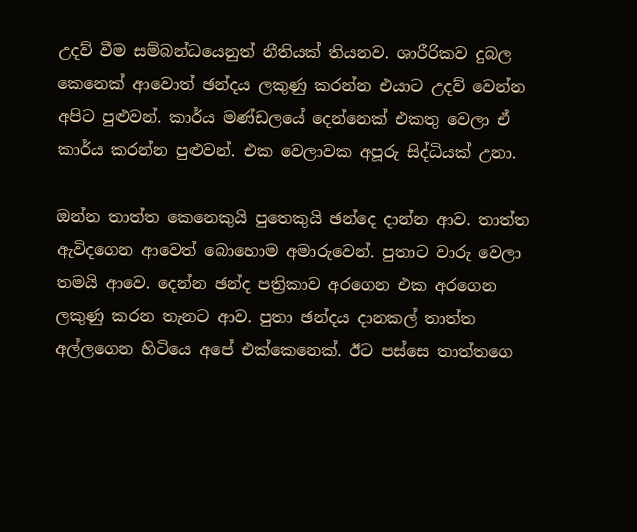උදව් වීම සම්බන්ධයෙනුත් නීතියක් තියනව. ශාරීරිකව දුබල කෙනෙක් ආවොත් ඡන්දය ලකුණු කරන්න එයාට උදව් වෙන්න අපිට පුළුවන්. කාර්ය මණ්ඩලයේ දෙන්නෙක් එකතු වෙලා ඒ කාර්ය කරන්න පුළුවන්. එක වෙලාවක අපූරු සිද්ධියක් උනා.

ඔන්න තාත්ත කෙනෙකුයි පුතෙකුයි ඡන්දෙ දාන්න ආව. තාත්ත ඇවිදගෙන ආවෙත් බොහොම අමාරුවෙන්. පුතාට වාරු වෙලා තමයි ආවෙ. දෙන්න ඡන්ද පත්‍රිකාව අරගෙන එක අරගෙන ලකුණු කරන තැනට ආව. පුතා ඡන්දය දානකල් තාත්ත අල්ලගෙන හිටියෙ අපේ එක්කෙනෙක්. ඊට පස්සෙ තාත්තගෙ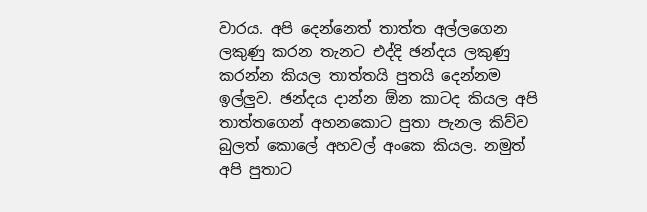වාරය. අපි දෙන්නෙත් තාත්ත අල්ලගෙන ලකුණු කරන තැනට එද්දි ඡන්දය ලකුණු කරන්න කියල තාත්තයි පුතයි දෙන්නම ඉල්ලුව. ඡන්දය දාන්න ඕන කාටද කියල අපි තාත්තගෙන් අහනකොට පුතා පැනල කිව්ව බුලත් කොලේ අහවල් අංකෙ කියල. නමුත් අපි පුතාට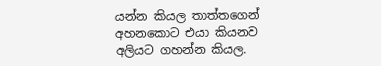යන්න කියල තාත්තගෙන් අහනකොට එයා කියනව අලියට ගහන්න කියල.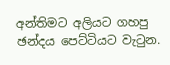අන්තිමට අලියට ගහපු ඡන්දය පෙට්ටියට වැටුන.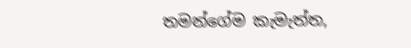තමන්ගේම කැමැත්ත,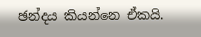ඡන්දය කියන්නෙ ඒකයි.